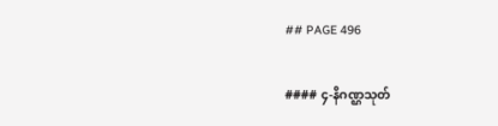## PAGE 496

#### ၄-နိဂဏ္ဌသုတ်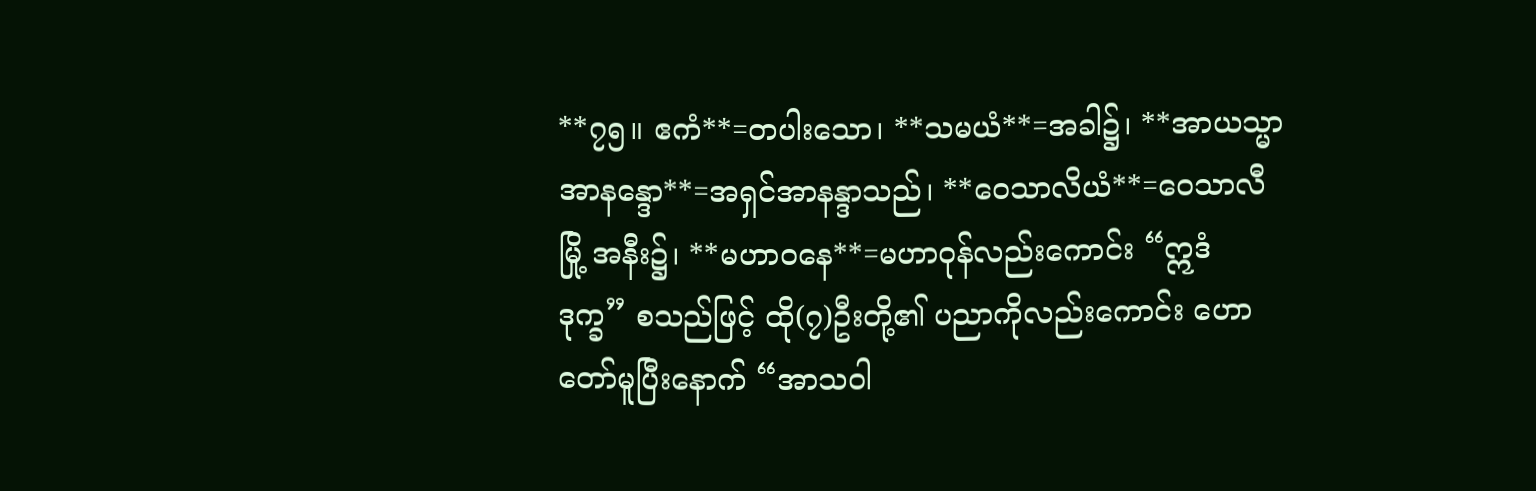**၇၅။ ဧကံ**=တပါးသော၊ **သမယံ**=အခါ၌၊ **အာယသ္မာ အာနန္ဒော**=အရှင်အာနန္ဒာသည်၊ **ဝေသာလိယံ**=ဝေသာလီမြို့ အနီး၌၊ **မဟာဝနေ**=မဟာဝုန်လည်းကောင်း “ဣဒံ ဒုက္ခ” စသည်ဖြင့် ထို(၇)ဦးတို့၏ ပညာကိုလည်းကောင်း ဟောတော်မူပြီးနောက် “အာသဝါ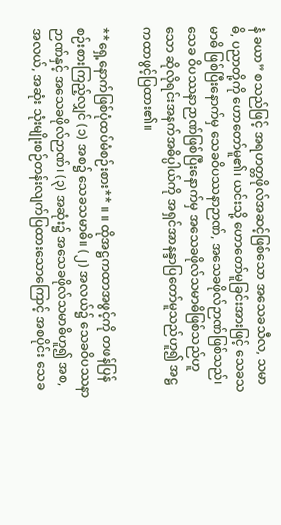နံ ခယာ” စသည်ဖြင့် အရဟတ္တဖိုလ်အဆင့်ဖြစ်သော အသေခသီလ, သမာဓိ, ပညာတို့ကို ဟောတော်မူ၏၊ ယင်းသို့ ဟောတော်မူခြင်းအားဖြင့် သေခသမာဓိ ဖြစ်ပြီးနောက်မှ သေခဝိပဿနာဉာဏ်, အသေခဖိုလ်ဉာဏ်ဖြစ်သည်၊ သေခ ဝိပဿနာဉာဏ်ဖြစ်ပြီးနောက်မှ အသေခဖိုလ်သမာဓိဖြစ်သည်ဟူသော ဆိုလိုရင်းအနက်အဓိပ္ပါယ်ကို အရှင်အာနန္ဒာပြတော်မူသည်ဟူ၍ အဋ္ဌကထာဖွင့်ပြထား၏။

**ရှေ့နောက်ဖြစ်ပုံထပ်မံစဉ်းစား** ။ ။ ထိုအဋ္ဌကထာအဖွင့်ကို တဖန်ပြန်စဉ်းစားကြည့်လျှင် (၁) အစ၌ သေခသမာဓိ။ (၂) အလယ်၌ သေခဝိပဿနာဉာဏ်နှင့် အသေခဖိုလ်ဉာဏ်၊ (၃) အဆုံး၌ အသေခဖိုလ်သမာဓိဟူ၍ အစ, အလယ်, အဆုံး သုံးမျိုးစဉ်တန်းလျက်ပြထားသောကြောင့် အစပိုင်း သေခ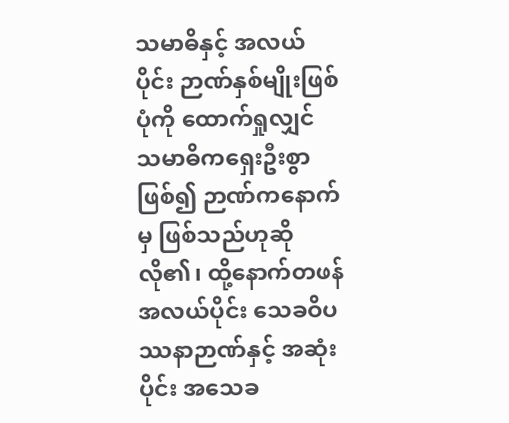သမာဓိနှင့် အလယ်ပိုင်း ဉာဏ်နှစ်မျိုးဖြစ်ပုံကို ထောက်ရှုလျှင် သမာဓိကရှေးဦးစွာဖြစ်၍ ဉာဏ်ကနောက်မှ ဖြစ်သည်ဟုဆိုလို၏၊ ထို့နောက်တဖန် အလယ်ပိုင်း သေခဝိပဿနာဉာဏ်နှင့် အဆုံးပိုင်း အသေခ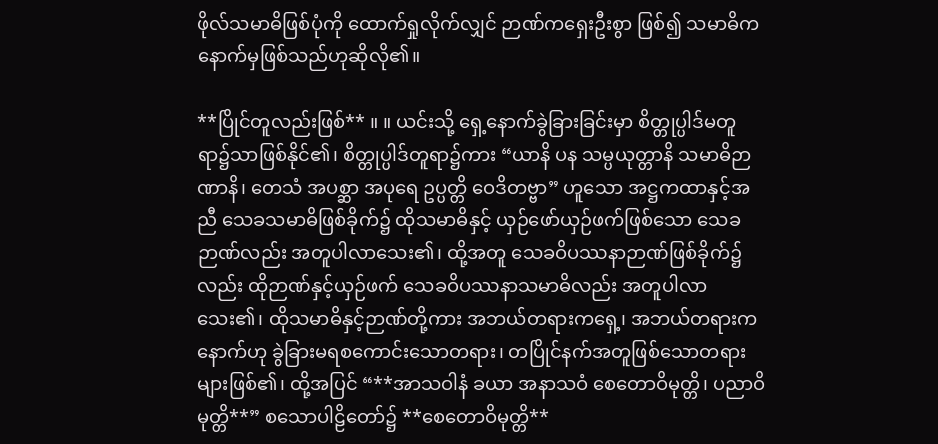ဖိုလ်သမာဓိဖြစ်ပုံကို ထောက်ရှုလိုက်လျှင် ဉာဏ်ကရှေးဦးစွာ ဖြစ်၍ သမာဓိကနောက်မှဖြစ်သည်ဟုဆိုလို၏။

**ပြိုင်တူလည်းဖြစ်** ။ ။ ယင်းသို့ ရှေ့နောက်ခွဲခြားခြင်းမှာ စိတ္တုပ္ပါဒ်မတူရာ၌သာဖြစ်နိုင်၏၊ စိတ္တုပ္ပါဒ်တူရာ၌ကား “ယာနိ ပန သမ္ပယုတ္တာနိ သမာဓိဉာဏာနိ၊ တေသံ အပစ္ဆာ အပုရေ ဥပ္ပတ္တိ ဝေဒိတဗ္ဗာ” ဟူသော အဋ္ဌကထာနှင့်အညီ သေခသမာဓိဖြစ်ခိုက်၌ ထိုသမာဓိနှင့် ယှဉ်ဖော်ယှဉ်ဖက်ဖြစ်သော သေခဉာဏ်လည်း အတူပါလာသေး၏၊ ထို့အတူ သေခဝိပဿနာဉာဏ်ဖြစ်ခိုက်၌လည်း ထိုဉာဏ်နှင့်ယှဉ်ဖက် သေခဝိပဿနာသမာဓိလည်း အတူပါလာသေး၏၊ ထိုသမာဓိနှင့်ဉာဏ်တို့ကား အဘယ်တရားကရှေ့၊ အဘယ်တရားကနောက်ဟု ခွဲခြားမရစကောင်းသောတရား၊ တပြိုင်နက်အတူဖြစ်သောတရားများဖြစ်၏၊ ထို့အပြင် “**အာသဝါနံ ခယာ အနာသဝံ စေတောဝိမုတ္တိ၊ ပညာဝိမုတ္တိ**” စသောပါဠိတော်၌ **စေတောဝိမုတ္တိ**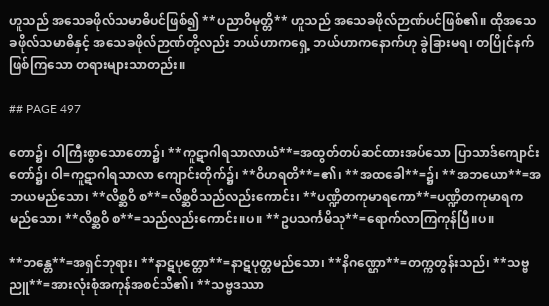ဟူသည် အသေခဖိုလ်သမာဓိပင်ဖြစ်၍ **ပညာဝိမုတ္တိ** ဟူသည် အသေခဖိုလ်ဉာဏ်ပင်ဖြစ်၏။ ထိုအသေခဖိုလ်သမာဓိနှင့် အသေခဖိုလ်ဉာဏ်တို့လည်း ဘယ်ဟာကရှေ့ ဘယ်ဟာကနောက်ဟု ခွဲခြားမရ၊ တပြိုင်နက်ဖြစ်ကြသော တရားများသာတည်း။

## PAGE 497

တော၌၊ ဝါကြီးစွာသောတော၌၊ **ကူဋာဂါရသာလာယံ**=အထွတ်တပ်ဆင်ထားအပ်သော ပြာသာဒ်ကျောင်းတော်၌၊ ဝါ=ကူဋာဂါရသာလာ ကျောင်းတိုက်၌၊ **ဝိဟရတိ**=၏၊ **အထခေါ**=၌၊ **အဘယော**=အဘယမည်သော၊ **လိစ္ဆဝိ စ**=လိစ္ဆဝိသည်လည်းကောင်း၊ **ပဏ္ဍိတကုမာရကော**=ပဏ္ဍိတကုမာရကမည်သော၊ **လိစ္ဆဝိ စ**=သည်လည်းကောင်း။ပ။ **ဥပသင်္ကမိသု**=ရောက်လာကြကုန်ပြီ။ပ။

**ဘန္တေ**=အရှင်ဘုရား၊ **နာဋပုတ္တော**=နာဋပုတ္တမည်သော၊ **နိဂဏ္ဌော**=တက္ကတွန်းသည်၊ **သဗ္ဗညူ**=အားလုံးစုံအကုန်အစင်သိ၏၊ **သဗ္ဗဒဿာ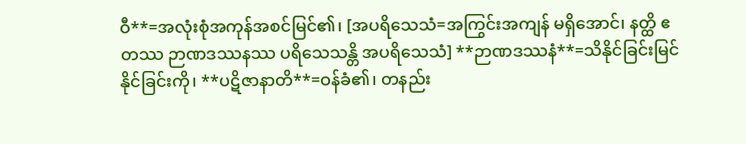ဝီ**=အလုံးစုံအကုန်အစင်မြင်၏၊ [အပရိသေသံ=အကြွင်းအကျန် မရှိအောင်၊ နတ္ထိ ဧတဿ ဉာဏဒဿနဿ ပရိသေသန္တိ အပရိသေသံ] **ဉာဏဒဿနံ**=သိနိုင်ခြင်းမြင်နိုင်ခြင်းကို၊ **ပဋိဇာနာတိ**=ဝန်ခံ၏၊ တနည်း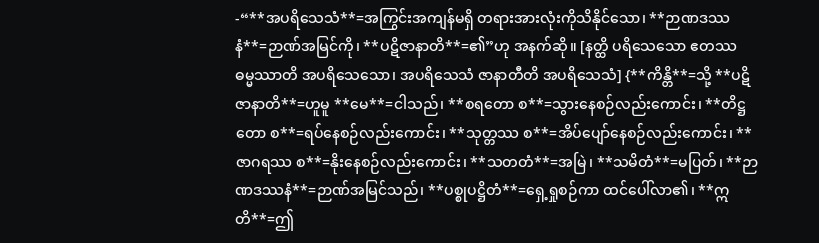-“**အပရိသေသံ**=အကြွင်းအကျန်မရှိ တရားအားလုံးကိုသိနိုင်သော၊ **ဉာဏဒဿနံ**=ဉာဏ်အမြင်ကို၊ **ပဋိဇာနာတိ**=၏”ဟု အနက်ဆို။ [နတ္ထိ ပရိသေသော ဧတဿ ဓမ္မဿာတိ အပရိသေသော၊ အပရိသေသံ ဇာနာတီတိ အပရိသေသံ] {**ကိန္တိ**=သို့ **ပဋိဇာနာတိ**=ဟူမူ **မေ**=ငါသည်၊ **စရတော စ**=သွားနေစဉ်လည်းကောင်း၊ **တိဋ္ဌတော စ**=ရပ်နေစဉ်လည်းကောင်း၊ **သုတ္တဿ စ**=အိပ်ပျော်နေစဉ်လည်းကောင်း၊ **ဇာဂရဿ စ**=နိုးနေစဉ်လည်းကောင်း၊ **သတတံ**=အမြဲ၊ **သမိတံ**=မပြတ်၊ **ဉာဏဒဿနံ**=ဉာဏ်အမြင်သည်၊ **ပစ္စုပဋ္ဌိတံ**=ရှေ့ရှုစဉ်ကာ ထင်ပေါ်လာ၏၊ **ဣတိ**=ဤ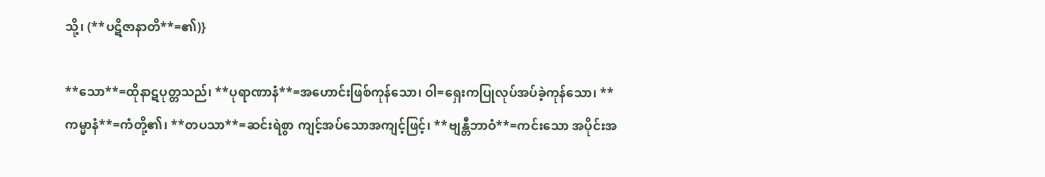သို့၊ (**ပဋိဇာနာတိ**=၏)}

**သော**=ထိုနာဋပုတ္တသည်၊ **ပုရာဏာနံ**=အဟောင်းဖြစ်ကုန်သော၊ ဝါ=ရှေးကပြုလုပ်အပ်ခဲ့ကုန်သော၊ **ကမ္မာနံ**=ကံတို့၏၊ **တပသာ**=ဆင်းရဲစွာ ကျင့်အပ်သောအကျင့်ဖြင့်၊ **ဗျန္တီဘာဝံ**=ကင်းသော အပိုင်းအ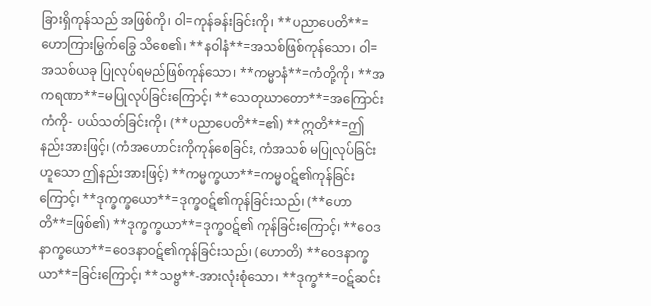ခြားရှိကုန်သည် အဖြစ်ကို၊ ဝါ=ကုန်ခန်းခြင်းကို၊ **ပညာပေတိ**=ဟောကြားမြွက်ခြွေ သိစေ၏၊ **နဝါနံ**=အသစ်ဖြစ်ကုန်သော၊ ဝါ=အသစ်ယခု ပြုလုပ်ရမည်ဖြစ်ကုန်သော၊ **ကမ္မာနံ**=ကံတို့ကို၊ **အကရဏာ**=မပြုလုပ်ခြင်းကြောင့်၊ **သေတုဃာတော**=အကြောင်းကံကို- ပယ်သတ်ခြင်းကို၊ (**ပညာပေတိ**=၏) **ဣတိ**=ဤနည်းအားဖြင့်၊ (ကံအဟောင်းကိုကုန်စေခြင်း, ကံအသစ် မပြုလုပ်ခြင်းဟူသော ဤနည်းအားဖြင့်) **ကမ္မက္ခယာ**=ကမ္မဝဋ်၏ကုန်ခြင်းကြောင့်၊ **ဒုက္ခက္ခယော**=ဒုက္ခဝဋ်၏ကုန်ခြင်းသည်၊ (**ဟောတိ**=ဖြစ်၏) **ဒုက္ခက္ခယာ**=ဒုက္ခဝဋ်၏ ကုန်ခြင်းကြောင့်၊ **ဝေဒနာက္ခယော**=ဝေဒနာဝဋ်၏ကုန်ခြင်းသည်၊ (ဟောတိ) **ဝေဒနာက္ခယာ**=ခြင်းကြောင့်၊ **သဗ္ဗ**-အားလုံးစုံသော၊ **ဒုက္ခ**=ဝဋ်ဆင်း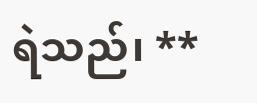ရဲသည်၊ **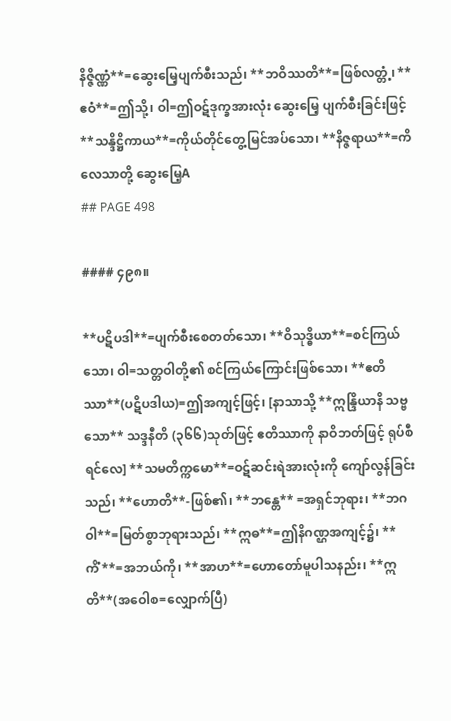နိဇ္ဇိဏ္ဏံ**=ဆွေးမြေ့ပျက်စီးသည်၊ **ဘဝိဿတိ**=ဖြစ်လတ္တံ့၊ **ဧဝံ**=ဤသို့၊ ဝါ=ဤဝဋ်ဒုက္ခအားလုံး ဆွေးမြေ့ ပျက်စီးခြင်းဖြင့် **သန္ဒိဋ္ဌိကာယ**=ကိုယ်တိုင်တွေ့မြင်အပ်သော၊ **နိဇ္ဇရာယ**=ကိလေသာတို့ ဆွေးမြေ့A
## PAGE 498

#### ၄၉၈။

**ပဋိပဒါ**=ပျက်စီးစေတတ်သော၊ **ဝိသုဒ္ဓိယာ**=စင်ကြယ်သော၊ ဝါ=သတ္တဝါတို့၏ စင်ကြယ်ကြောင်းဖြစ်သော၊ **ဧတိဿာ**(ပဋိပဒါယ)=ဤအကျင့်ဖြင့်၊ [နာသာသို့ **ဣန္ဒြိယာနိ သဗ္ဗသော** သဒ္ဒနီတိ (၃၆၆)သုတ်ဖြင့် ဧတိဿာကို နာဝိဘတ်ဖြင့် ရုပ်စီရင်လေ] **သမတိက္ကမော**=ဝဋ်ဆင်းရဲအားလုံးကို ကျော်လွန်ခြင်းသည်၊ **ဟောတိ**-ဖြစ်၏၊ **ဘန္တေ** =အရှင်ဘုရား၊ **ဘဂဝါ**=မြတ်စွာဘုရားသည်၊ **ဣဓ**=ဤနိဂဏ္ဌအကျင့်၌၊ **ကိံ**=အဘယ်ကို၊ **အာဟ**=ဟောတော်မူပါသနည်း၊ **ဣတိ**(အဝေါစ=လျှောက်ပြီ)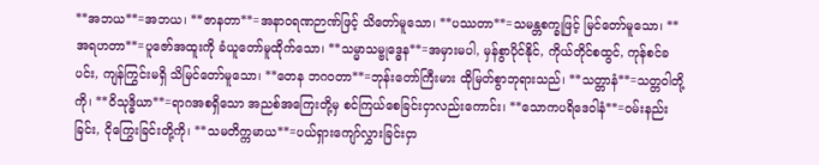**အဘယ**=အဘယ၊ **ဇာနတာ**=အနာဝရဏဉာဏ်ဖြင့် သိတော်မူသော၊ **ပဿတာ**=သမန္တစက္ခုဖြင့် မြင်တော်မူသော၊ **အရဟတာ**=ပူဇော်အထူးကို ခံယူတော်မူထိုက်သော၊ **သမ္မာသမ္ဗုဒ္ဓေန**=အမှားမပါ, မှန်စွာပိုင်နိုင်, ကိုယ်တိုင်စထွင်, ကုန်စင်ခပင်း, ကျန်ကြွင်းမရှိ သိမြင်တော်မူသော၊ **တေန ဘဂဝတာ**=ဘုန်းတော်ကြီးမား ထိုမြတ်စွာဘုရားသည်၊ **သတ္တာနံ**=သတ္တဝါတို့ကို၊ **ဝိသုဒ္ဓိယာ**=ရာဂအစရှိသော အညစ်အကြေးတို့မှ စင်ကြယ်စေခြင်းငှာလည်းကောင်း၊ **သောကပရိဒေဝါနံ**=ဝမ်းနည်းခြင်း, ငိုကြွေးခြင်းတို့ကို၊ **သမတိက္ကမာယ**=ပယ်ရှားကျော်လွှားခြင်းငှာ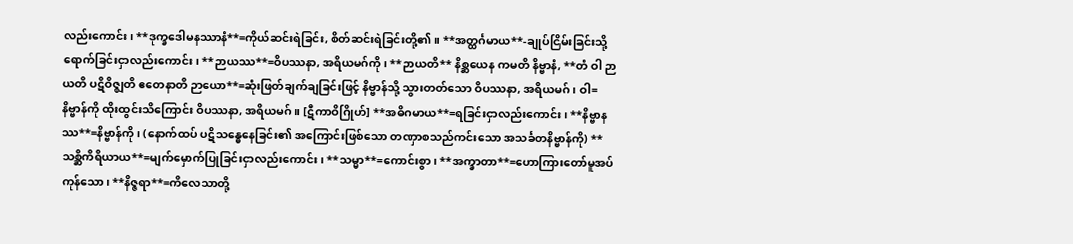လည်းကောင်း၊ **ဒုက္ခဒေါမနဿာနံ**=ကိုယ်ဆင်းရဲခြင်း, စိတ်ဆင်းရဲခြင်းတို့၏။ **အတ္ထင်္ဂမာယ**-ချုပ်ငြိမ်းခြင်းသို့ ရောက်ခြင်းငှာလည်းကောင်း၊ **ဉာယဿ**=ဝိပဿနာ, အရိယမဂ်ကို၊ **ဉာယတိ** နိစ္ဆယေန ကမတိ နိဗ္ဗာနံ, **တံ ဝါ ဉာယတိ ပဋိဝိဇ္ဈတိ ဧတေနာတိ ဉာယော**=ဆုံးဖြတ်ချက်ချခြင်းဖြင့် နိဗ္ဗာန်သို့ သွားတတ်သော ဝိပဿနာ, အရိယမဂ်၊ ဝါ=နိဗ္ဗာန်ကို ထိုးထွင်းသိကြောင်း ဝိပဿနာ, အရိယမဂ်။ [ဋီကာဝိဂြိုဟ်] **အဓိဂမာယ**=ရခြင်းငှာလည်းကောင်း၊ **နိဗ္ဗာနဿ**=နိဗ္ဗာန်ကို၊ (နောက်ထပ် ပဋိသန္ဓေနေခြင်း၏ အကြောင်းဖြစ်သော တဏှာစသည်ကင်းသော အသင်္ခတနိဗ္ဗာန်ကို) **သစ္ဆိကိရိယာယ**=မျက်မှောက်ပြုခြင်းငှာလည်းကောင်း၊ **သမ္မာ**=ကောင်းစွာ၊ **အက္ခာတာ**=ဟောကြားတော်မူအပ်ကုန်သော၊ **နိဇ္ဇရာ**=ကိလေသာတို့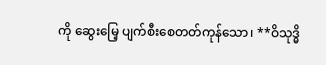ကို ဆွေးမြေ့ ပျက်စီးစေတတ်ကုန်သော၊ **ဝိသုဒ္ဓိ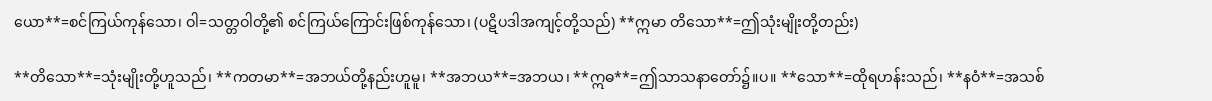ယော**=စင်ကြယ်ကုန်သော၊ ဝါ=သတ္တဝါတို့၏ စင်ကြယ်ကြောင်းဖြစ်ကုန်သော၊ (ပဋိပဒါအကျင့်တို့သည်) **ဣမာ တိသော**=ဤသုံးမျိုးတို့တည်း)

**တိသော**=သုံးမျိုးတို့ဟူသည်၊ **ကတမာ**=အဘယ်တို့နည်းဟူမူ၊ **အဘယ**=အဘယ၊ **ဣဓ**=ဤသာသနာတော်၌။ပ။ **သော**=ထိုရဟန်းသည်၊ **နဝံ**=အသစ်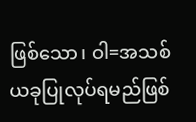ဖြစ်သော၊ ဝါ=အသစ်ယခုပြုလုပ်ရမည်ဖြစ်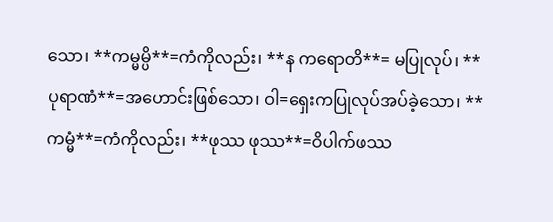သော၊ **ကမ္မမ္ပိ**=ကံကိုလည်း၊ **န ကရောတိ**= မပြုလုပ်၊ **ပုရာဏံ**=အဟောင်းဖြစ်သော၊ ဝါ=ရှေးကပြုလုပ်အပ်ခဲ့သော၊ **ကမ္မံ**=ကံကိုလည်း၊ **ဖုဿ ဖုဿ**=ဝိပါက်ဖဿ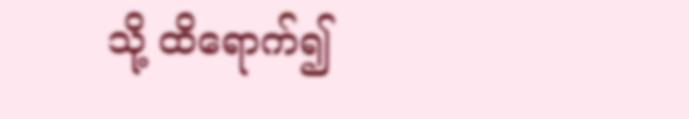သို့ ထိရောက်၍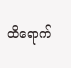ထိရောက်